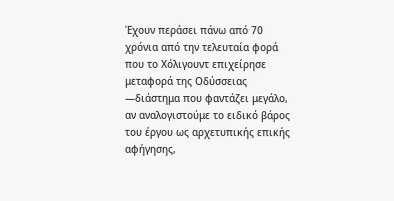Έχουν περάσει πάνω από 70 χρόνια από την τελευταία φορά που το Χόλιγουντ επιχείρησε μεταφορά της Οδύσσειας —διάστημα που φαντάζει μεγάλο, αν αναλογιστούμε το ειδικό βάρος του έργου ως αρχετυπικής επικής αφήγησης,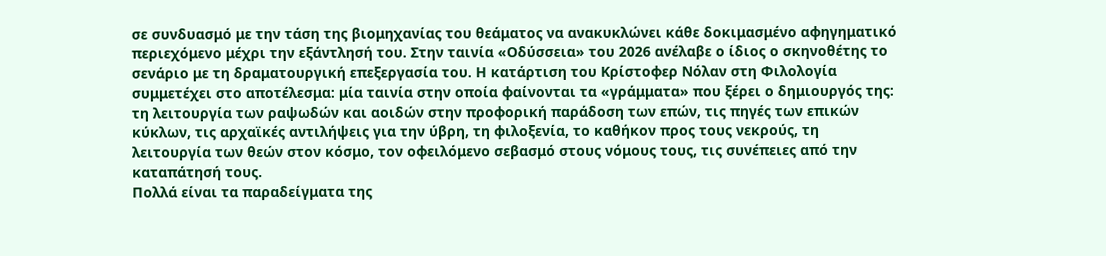σε συνδυασμό με την τάση της βιομηχανίας του θεάματος να ανακυκλώνει κάθε δοκιμασμένο αφηγηματικό περιεχόμενο μέχρι την εξάντλησή του. Στην ταινία «Οδύσσεια» του 2026 ανέλαβε ο ίδιος ο σκηνοθέτης το σενάριο με τη δραματουργική επεξεργασία του. Η κατάρτιση του Κρίστοφερ Νόλαν στη Φιλολογία συμμετέχει στο αποτέλεσμα: μία ταινία στην οποία φαίνονται τα «γράμματα» που ξέρει ο δημιουργός της: τη λειτουργία των ραψωδών και αοιδών στην προφορική παράδοση των επών, τις πηγές των επικών κύκλων, τις αρχαϊκές αντιλήψεις για την ύβρη, τη φιλοξενία, το καθήκον προς τους νεκρούς, τη λειτουργία των θεών στον κόσμο, τον οφειλόμενο σεβασμό στους νόμους τους, τις συνέπειες από την καταπάτησή τους.
Πολλά είναι τα παραδείγματα της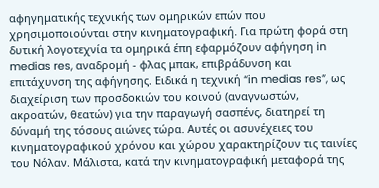αφηγηματικής τεχνικής των ομηρικών επών που χρησιμοποιούνται στην κινηματογραφική. Για πρώτη φορά στη δυτική λογοτεχνία τα ομηρικά έπη εφαρμόζουν αφήγηση in medias res, αναδρομή - φλας μπακ, επιβράδυνση και επιτάχυνση της αφήγησης. Ειδικά η τεχνική “in medias res”, ως διαχείριση των προσδοκιών του κοινού (αναγνωστών, ακροατών, θεατών) για την παραγωγή σασπένς, διατηρεί τη δύναμή της τόσους αιώνες τώρα. Αυτές οι ασυνέχειες του κινηματογραφικού χρόνου και χώρου χαρακτηρίζουν τις ταινίες του Νόλαν. Μάλιστα, κατά την κινηματογραφική μεταφορά της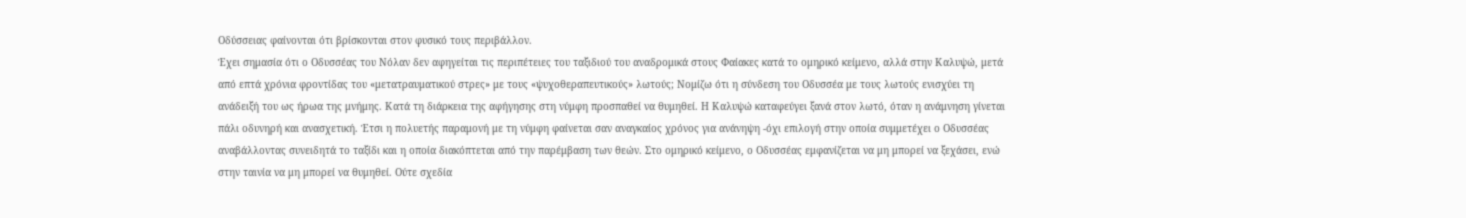Οδύσσειας φαίνονται ότι βρίσκονται στον φυσικό τους περιβάλλον.
Έχει σημασία ότι ο Οδυσσέας του Νόλαν δεν αφηγείται τις περιπέτειες του ταξιδιού του αναδρομικά στους Φαίακες κατά το ομηρικό κείμενο, αλλά στην Καλυψώ, μετά από επτά χρόνια φροντίδας του «μετατραυματικού στρες» με τους «ψυχοθεραπευτικούς» λωτούς; Νομίζω ότι η σύνδεση του Οδυσσέα με τους λωτούς ενισχύει τη ανάδειξή του ως ήρωα της μνήμης. Κατά τη διάρκεια της αφήγησης στη νύμφη προσπαθεί να θυμηθεί. Η Καλυψώ καταφεύγει ξανά στον λωτό, όταν η ανάμνηση γίνεται πάλι οδυνηρή και ανασχετική. Έτσι η πολυετής παραμονή με τη νύμφη φαίνεται σαν αναγκαίος χρόνος για ανάνηψη -όχι επιλογή στην οποία συμμετέχει ο Οδυσσέας αναβάλλοντας συνειδητά το ταξίδι και η οποία διακόπτεται από την παρέμβαση των θεών. Στο ομηρικό κείμενο, ο Οδυσσέας εμφανίζεται να μη μπορεί να ξεχάσει, ενώ στην ταινία να μη μπορεί να θυμηθεί. Ούτε σχεδία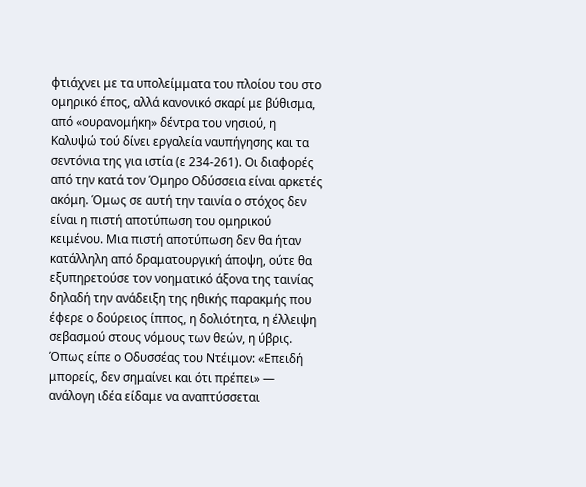φτιάχνει με τα υπολείμματα του πλοίου του στο ομηρικό έπος, αλλά κανονικό σκαρί με βύθισμα, από «ουρανομήκη» δέντρα του νησιού, η Καλυψώ τού δίνει εργαλεία ναυπήγησης και τα σεντόνια της για ιστία (ε 234-261). Οι διαφορές από την κατά τον Όμηρο Οδύσσεια είναι αρκετές ακόμη. Όμως σε αυτή την ταινία ο στόχος δεν είναι η πιστή αποτύπωση του ομηρικού κειμένου. Μια πιστή αποτύπωση δεν θα ήταν κατάλληλη από δραματουργική άποψη, ούτε θα εξυπηρετούσε τον νοηματικό άξονα της ταινίας δηλαδή την ανάδειξη της ηθικής παρακμής που έφερε ο δούρειος ίππος, η δολιότητα, η έλλειψη σεβασμού στους νόμους των θεών, η ύβρις. Όπως είπε ο Οδυσσέας του Ντέιμον: «Επειδή μπορείς, δεν σημαίνει και ότι πρέπει» ― ανάλογη ιδέα είδαμε να αναπτύσσεται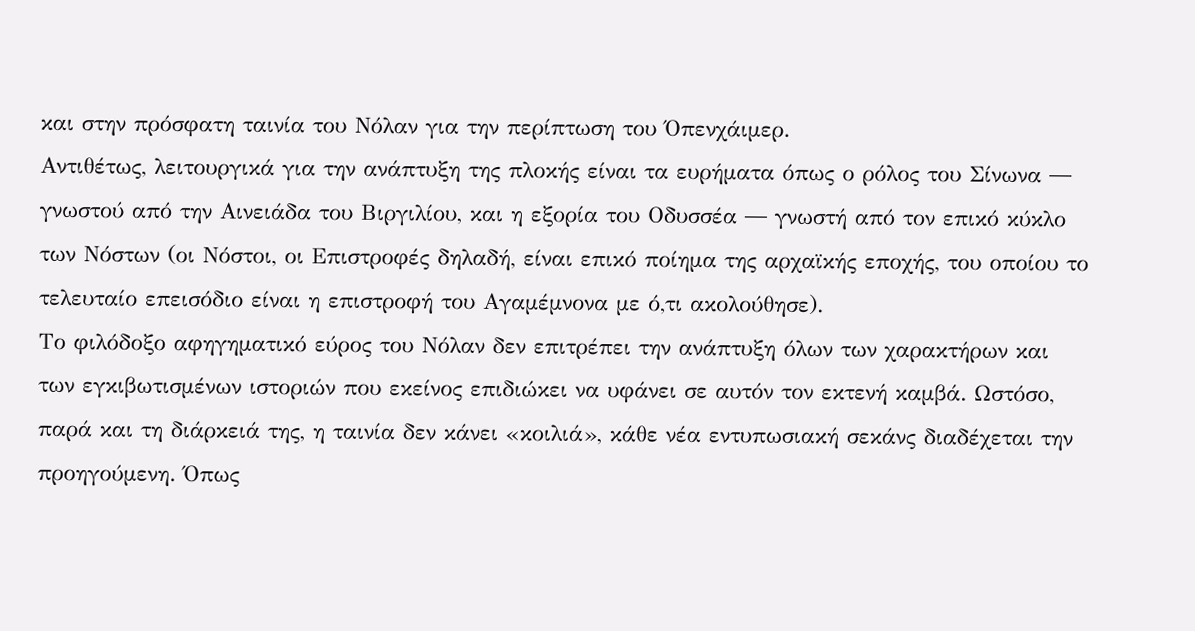και στην πρόσφατη ταινία του Νόλαν για την περίπτωση του Όπενχάιμερ.
Αντιθέτως, λειτουργικά για την ανάπτυξη της πλοκής είναι τα ευρήματα όπως ο ρόλος του Σίνωνα ― γνωστού από την Αινειάδα του Βιργιλίου, και η εξορία του Οδυσσέα ― γνωστή από τον επικό κύκλο των Νόστων (οι Νόστοι, οι Επιστροφές δηλαδή, είναι επικό ποίημα της αρχαϊκής εποχής, του οποίου το τελευταίο επεισόδιο είναι η επιστροφή του Αγαμέμνονα με ό,τι ακολούθησε).
Το φιλόδοξο αφηγηματικό εύρος του Nόλαν δεν επιτρέπει την ανάπτυξη όλων των χαρακτήρων και των εγκιβωτισμένων ιστοριών που εκείνος επιδιώκει να υφάνει σε αυτόν τον εκτενή καμβά. Ωστόσο, παρά και τη διάρκειά της, η ταινία δεν κάνει «κοιλιά», κάθε νέα εντυπωσιακή σεκάνς διαδέχεται την προηγούμενη. Όπως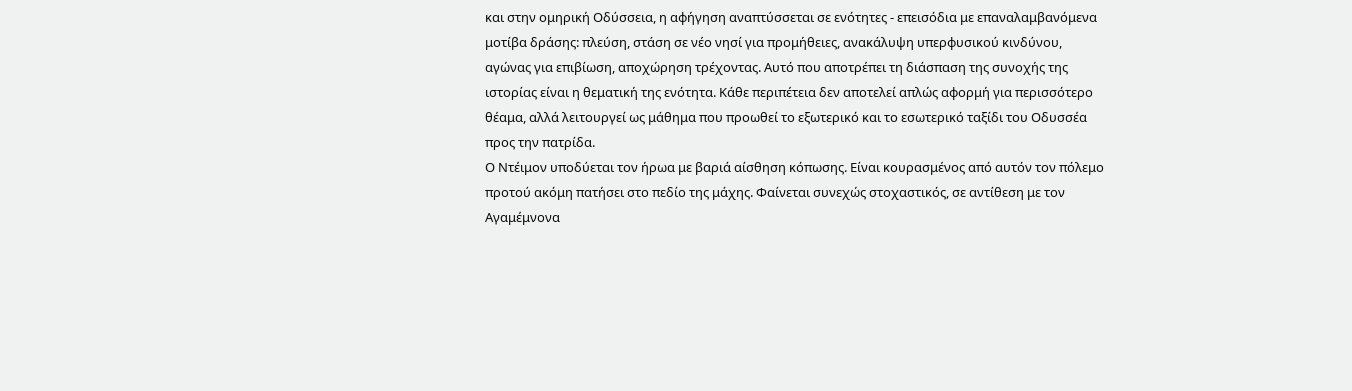και στην ομηρική Οδύσσεια, η αφήγηση αναπτύσσεται σε ενότητες - επεισόδια με επαναλαμβανόμενα μοτίβα δράσης: πλεύση, στάση σε νέο νησί για προμήθειες, ανακάλυψη υπερφυσικού κινδύνου, αγώνας για επιβίωση, αποχώρηση τρέχοντας. Αυτό που αποτρέπει τη διάσπαση της συνοχής της ιστορίας είναι η θεματική της ενότητα. Κάθε περιπέτεια δεν αποτελεί απλώς αφορμή για περισσότερο θέαμα, αλλά λειτουργεί ως μάθημα που προωθεί το εξωτερικό και το εσωτερικό ταξίδι του Οδυσσέα προς την πατρίδα.
Ο Ντέιμον υποδύεται τον ήρωα με βαριά αίσθηση κόπωσης. Είναι κουρασμένος από αυτόν τον πόλεμο προτού ακόμη πατήσει στο πεδίο της μάχης. Φαίνεται συνεχώς στοχαστικός, σε αντίθεση με τον Αγαμέμνονα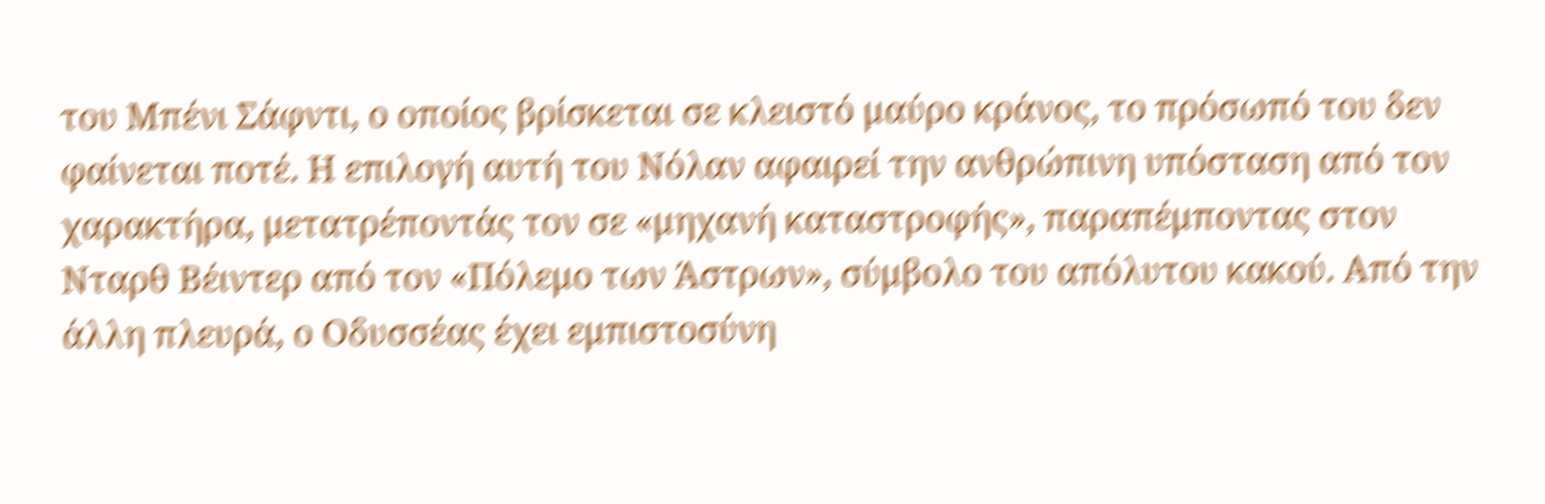του Μπένι Σάφντι, ο οποίος βρίσκεται σε κλειστό μαύρο κράνος, το πρόσωπό του δεν φαίνεται ποτέ. Η επιλογή αυτή του Νόλαν αφαιρεί την ανθρώπινη υπόσταση από τον χαρακτήρα, μετατρέποντάς τον σε «μηχανή καταστροφής», παραπέμποντας στον Νταρθ Βέιντερ από τον «Πόλεμο των Άστρων», σύμβολο του απόλυτου κακού. Από την άλλη πλευρά, ο Οδυσσέας έχει εμπιστοσύνη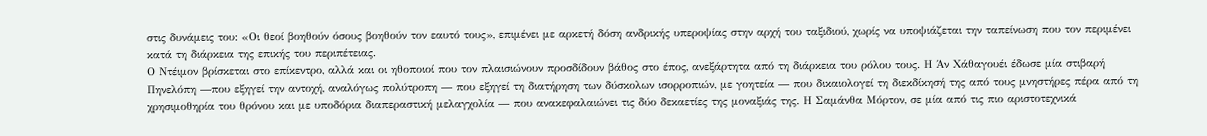στις δυνάμεις του: «Οι θεοί βοηθούν όσους βοηθούν τον εαυτό τους», επιμένει με αρκετή δόση ανδρικής υπεροψίας στην αρχή του ταξιδιού, χωρίς να υποψιάζεται την ταπείνωση που τον περιμένει κατά τη διάρκεια της επικής του περιπέτειας.
Ο Ντέιμον βρίσκεται στο επίκεντρο, αλλά και οι ηθοποιοί που τον πλαισιώνουν προσδίδουν βάθος στο έπος, ανεξάρτητα από τη διάρκεια του ρόλου τους. Η Άν Χάθαγουέι έδωσε μία στιβαρή Πηνελόπη ―που εξηγεί την αντοχή, αναλόγως πολύτροπη ― που εξηγεί τη διατήρηση των δύσκολων ισορροπιών, με γοητεία ― που δικαιολογεί τη διεκδίκησή της από τους μνηστήρες πέρα από τη χρησιμοθηρία του θρόνου και με υποδόρια διαπεραστική μελαγχολία ― που ανακεφαλαιώνει τις δύο δεκαετίες της μοναξιάς της. Η Σαμάνθα Μόρτον, σε μία από τις πιο αριστοτεχνικά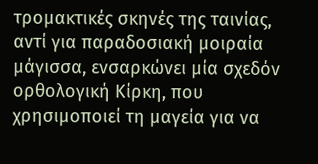τρομακτικές σκηνές της ταινίας, αντί για παραδοσιακή μοιραία μάγισσα, ενσαρκώνει μία σχεδόν ορθολογική Κίρκη, που χρησιμοποιεί τη μαγεία για να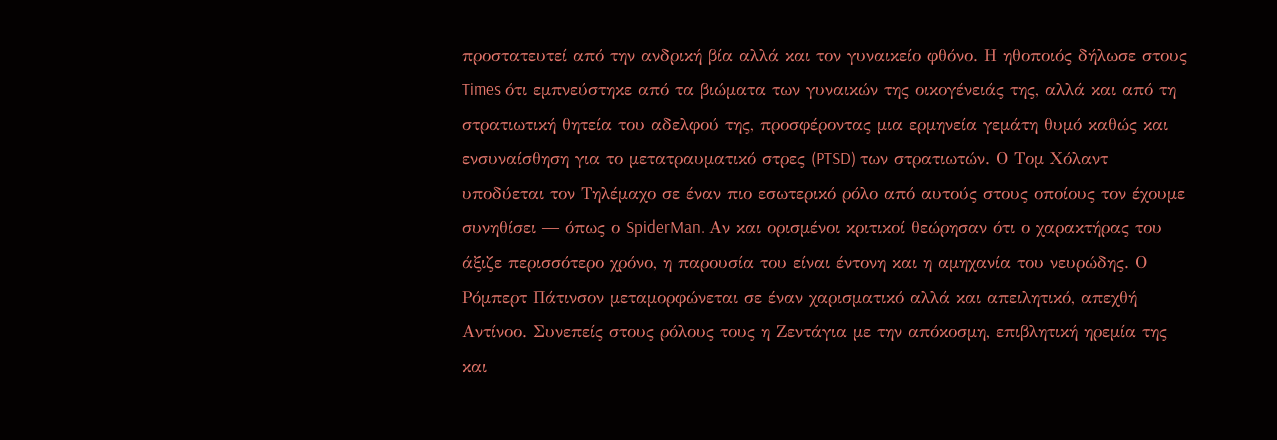προστατευτεί από την ανδρική βία αλλά και τον γυναικείο φθόνο. Η ηθοποιός δήλωσε στους Times ότι εμπνεύστηκε από τα βιώματα των γυναικών της οικογένειάς της, αλλά και από τη στρατιωτική θητεία του αδελφού της, προσφέροντας μια ερμηνεία γεμάτη θυμό καθώς και ενσυναίσθηση για το μετατραυματικό στρες (PTSD) των στρατιωτών. Ο Τομ Χόλαντ υποδύεται τον Τηλέμαχο σε έναν πιο εσωτερικό ρόλο από αυτούς στους οποίους τον έχουμε συνηθίσει ― όπως ο SpiderMan. Αν και ορισμένοι κριτικοί θεώρησαν ότι ο χαρακτήρας του άξιζε περισσότερο χρόνο, η παρουσία του είναι έντονη και η αμηχανία του νευρώδης. Ο Ρόμπερτ Πάτινσον μεταμορφώνεται σε έναν χαρισματικό αλλά και απειλητικό, απεχθή Αντίνοο. Συνεπείς στους ρόλους τους η Ζεντάγια με την απόκοσμη, επιβλητική ηρεμία της και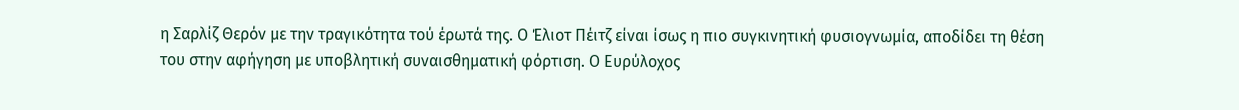η Σαρλίζ Θερόν με την τραγικότητα τού έρωτά της. Ο Έλιοτ Πέιτζ είναι ίσως η πιο συγκινητική φυσιογνωμία, αποδίδει τη θέση του στην αφήγηση με υποβλητική συναισθηματική φόρτιση. Ο Ευρύλοχος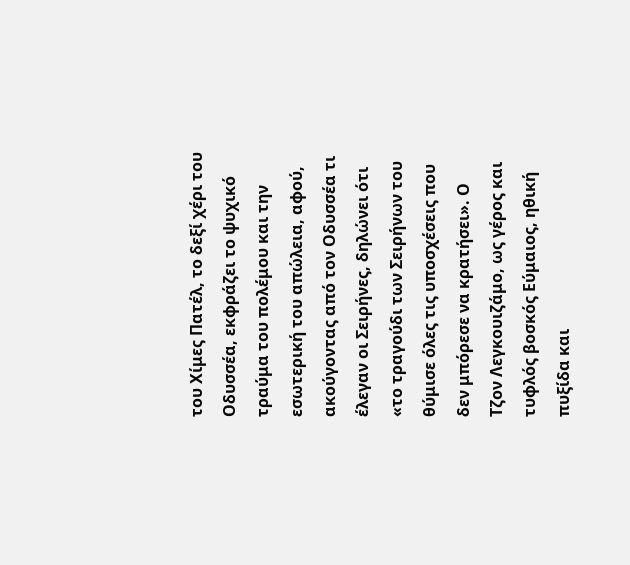του Χίμες Πατέλ, το δεξί χέρι του Οδυσσέα, εκφράζει το ψυχικό τραύμα του πολέμου και την εσωτερική του απώλεια, αφού, ακούγοντας από τον Οδυσσέα τι έλεγαν οι Σειρήνες, δηλώνει ότι «το τραγούδι των Σειρήνων του θύμισε όλες τις υποσχέσεις που δεν μπόρεσε να κρατήσει». Ο Τζον Λεγκουιζάμο, ως γέρος και τυφλός βοσκός Εύμαιος, ηθική πυξίδα και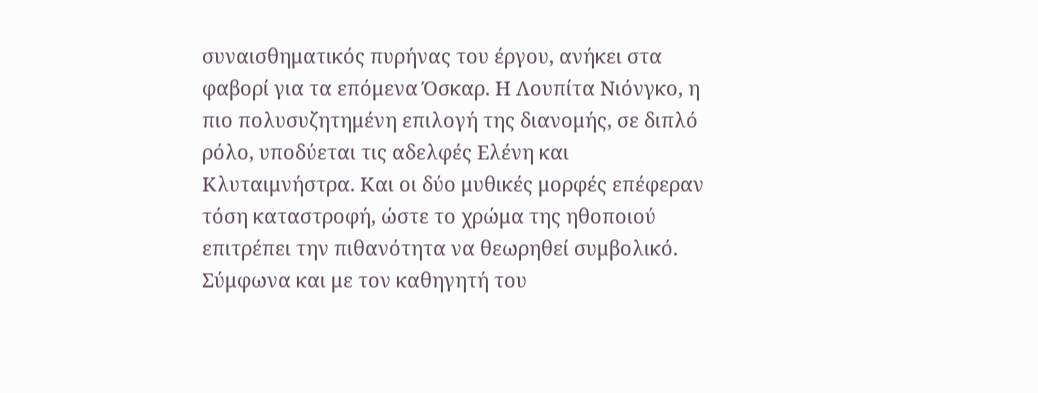συναισθηματικός πυρήνας του έργου, ανήκει στα φαβορί για τα επόμενα Όσκαρ. Η Λουπίτα Νιόνγκο, η πιο πολυσυζητημένη επιλογή της διανομής, σε διπλό ρόλο, υποδύεται τις αδελφές Ελένη και Κλυταιμνήστρα. Και οι δύο μυθικές μορφές επέφεραν τόση καταστροφή, ώστε το χρώμα της ηθοποιού επιτρέπει την πιθανότητα να θεωρηθεί συμβολικό. Σύμφωνα και με τον καθηγητή του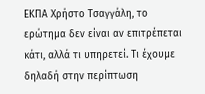ΕΚΠΑ Χρήστο Τσαγγάλη, το ερώτημα δεν είναι αν επιτρέπεται κάτι, αλλά τι υπηρετεί. Τι έχουμε δηλαδή στην περίπτωση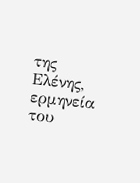της Ελένης, ερμηνεία του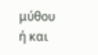μύθου ή και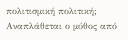πολιτισμική πολιτική; Αναπλάθεται ο μύθος από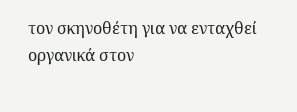τον σκηνοθέτη για να ενταχθεί οργανικά στον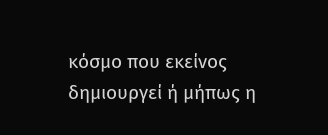κόσμο που εκείνος δημιουργεί ή μήπως η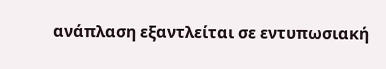ανάπλαση εξαντλείται σε εντυπωσιακή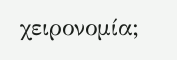χειρονομία;